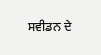ਸਵੀਡਨ ਦੇ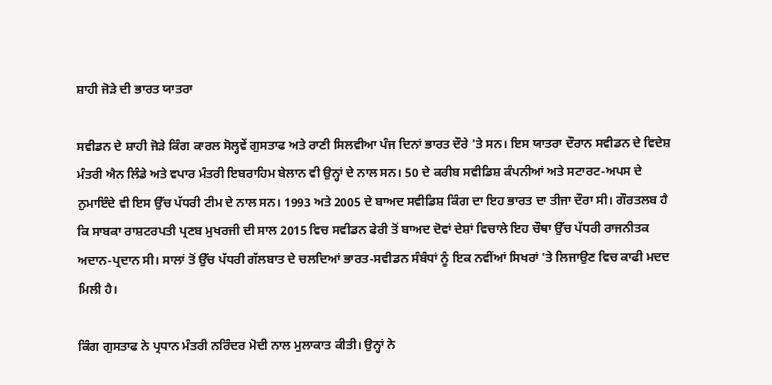ਸ਼ਾਹੀ ਜੋੜੇ ਦੀ ਭਾਰਤ ਯਾਤਰਾ

ਸਵੀਡਨ ਦੇ ਸ਼ਾਹੀ ਜੋੜੇ ਕਿੰਗ ਕਾਰਲ ਸੋਲ੍ਹਵੇਂ ਗੁਸਤਾਫ ਅਤੇ ਰਾਣੀ ਸਿਲਵੀਆ ਪੰਜ ਦਿਨਾਂ ਭਾਰਤ ਦੌਰੇ 'ਤੇ ਸਨ। ਇਸ ਯਾਤਰਾ ਦੌਰਾਨ ਸਵੀਡਨ ਦੇ ਵਿਦੇਸ਼ ਮੰਤਰੀ ਐਨ ਲਿੰਡੇ ਅਤੇ ਵਪਾਰ ਮੰਤਰੀ ਇਬਰਾਹਿਮ ਬੇਲਾਨ ਵੀ ਉਨ੍ਹਾਂ ਦੇ ਨਾਲ ਸਨ। 50 ਦੇ ਕਰੀਬ ਸਵੀਡਿਸ਼ ਕੰਪਨੀਆਂ ਅਤੇ ਸਟਾਰਟ-ਅਪਸ ਦੇ ਨੁਮਾਇੰਦੇ ਵੀ ਇਸ ਉੱਚ ਪੱਧਰੀ ਟੀਮ ਦੇ ਨਾਲ ਸਨ। 1993 ਅਤੇ 2005 ਦੇ ਬਾਅਦ ਸਵੀਡਿਸ਼ ਕਿੰਗ ਦਾ ਇਹ ਭਾਰਤ ਦਾ ਤੀਜਾ ਦੌਰਾ ਸੀ। ਗੌਰਤਲਬ ਹੈ ਕਿ ਸਾਬਕਾ ਰਾਸ਼ਟਰਪਤੀ ਪ੍ਰਣਬ ਮੁਖਰਜੀ ਦੀ ਸਾਲ 2015 ਵਿਚ ਸਵੀਡਨ ਫੇਰੀ ਤੋਂ ਬਾਅਦ ਦੋਵਾਂ ਦੇਸ਼ਾਂ ਵਿਚਾਲੇ ਇਹ ਚੌਥਾ ਉੱਚ ਪੱਧਰੀ ਰਾਜਨੀਤਕ ਅਦਾਨ-ਪ੍ਰਦਾਨ ਸੀ। ਸਾਲਾਂ ਤੋਂ ਉੱਚ ਪੱਧਰੀ ਗੱਲਬਾਤ ਦੇ ਚਲਦਿਆਂ ਭਾਰਤ-ਸਵੀਡਨ ਸੰਬੰਧਾਂ ਨੂੰ ਇਕ ਨਵੀਂਆਂ ਸਿਖਰਾਂ 'ਤੇ ਲਿਜਾਉਣ ਵਿਚ ਕਾਫੀ ਮਦਦ ਮਿਲੀ ਹੈ।

ਕਿੰਗ ਗੁਸਤਾਫ ਨੇ ਪ੍ਰਧਾਨ ਮੰਤਰੀ ਨਰਿੰਦਰ ਮੋਦੀ ਨਾਲ ਮੁਲਾਕਾਤ ਕੀਤੀ। ਉਨ੍ਹਾਂ ਨੇ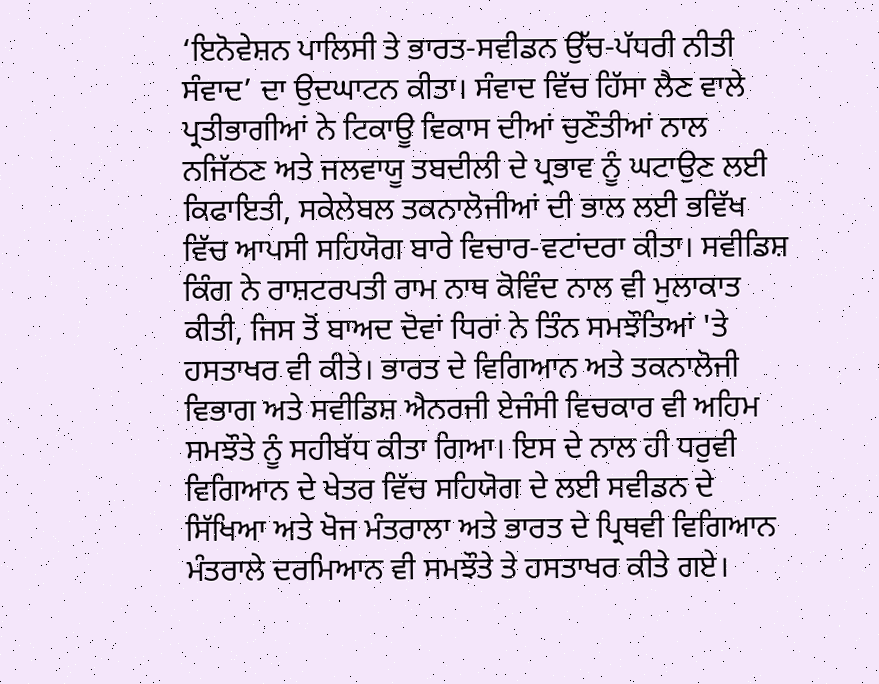‘ਇਨੋਵੇਸ਼ਨ ਪਾਲਿਸੀ ਤੇ ਭਾਰਤ-ਸਵੀਡਨ ਉੱਚ-ਪੱਧਰੀ ਨੀਤੀ ਸੰਵਾਦ’ ਦਾ ਉਦਘਾਟਨ ਕੀਤਾ। ਸੰਵਾਦ ਵਿੱਚ ਹਿੱਸਾ ਲੈਣ ਵਾਲੇ ਪ੍ਰਤੀਭਾਗੀਆਂ ਨੇ ਟਿਕਾਊ ਵਿਕਾਸ ਦੀਆਂ ਚੁਣੌਤੀਆਂ ਨਾਲ ਨਜਿੱਠਣ ਅਤੇ ਜਲਵਾਯੂ ਤਬਦੀਲੀ ਦੇ ਪ੍ਰਭਾਵ ਨੂੰ ਘਟਾਉਣ ਲਈ ਕਿਫਾਇਤੀ, ਸਕੇਲੇਬਲ ਤਕਨਾਲੋਜੀਆਂ ਦੀ ਭਾਲ ਲਈ ਭਵਿੱਖ ਵਿੱਚ ਆਪਸੀ ਸਹਿਯੋਗ ਬਾਰੇ ਵਿਚਾਰ-ਵਟਾਂਦਰਾ ਕੀਤਾ। ਸਵੀਡਿਸ਼ ਕਿੰਗ ਨੇ ਰਾਸ਼ਟਰਪਤੀ ਰਾਮ ਨਾਥ ਕੋਵਿੰਦ ਨਾਲ ਵੀ ਮੁਲਾਕਾਤ ਕੀਤੀ, ਜਿਸ ਤੋਂ ਬਾਅਦ ਦੋਵਾਂ ਧਿਰਾਂ ਨੇ ਤਿੰਨ ਸਮਝੌਤਿਆਂ 'ਤੇ ਹਸਤਾਖਰ ਵੀ ਕੀਤੇ। ਭਾਰਤ ਦੇ ਵਿਗਿਆਨ ਅਤੇ ਤਕਨਾਲੋਜੀ ਵਿਭਾਗ ਅਤੇ ਸਵੀਡਿਸ਼ ਐਨਰਜੀ ਏਜੰਸੀ ਵਿਚਕਾਰ ਵੀ ਅਹਿਮ ਸਮਝੌਤੇ ਨੂੰ ਸਹੀਬੱਧ ਕੀਤਾ ਗਿਆ। ਇਸ ਦੇ ਨਾਲ ਹੀ ਧਰੁਵੀ ਵਿਗਿਆਨ ਦੇ ਖੇਤਰ ਵਿੱਚ ਸਹਿਯੋਗ ਦੇ ਲਈ ਸਵੀਡਨ ਦੇ ਸਿੱਖਿਆ ਅਤੇ ਖੋਜ ਮੰਤਰਾਲਾ ਅਤੇ ਭਾਰਤ ਦੇ ਪ੍ਰਿਥਵੀ ਵਿਗਿਆਨ ਮੰਤਰਾਲੇ ਦਰਮਿਆਨ ਵੀ ਸਮਝੌਤੇ ਤੇ ਹਸਤਾਖਰ ਕੀਤੇ ਗਏ।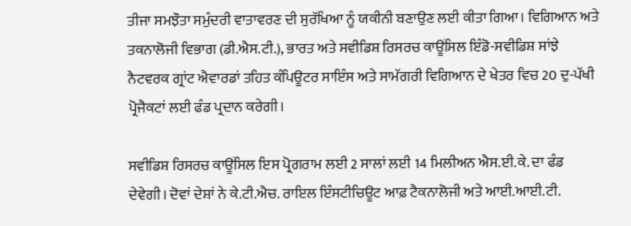ਤੀਜਾ ਸਮਝੌਤਾ ਸਮੁੰਦਰੀ ਵਾਤਾਵਰਣ ਦੀ ਸੁਰੱਖਿਆ ਨੂੰ ਯਕੀਨੀ ਬਣਾਉਣ ਲਈ ਕੀਤਾ ਗਿਆ। ਵਿਗਿਆਨ ਅਤੇ ਤਕਨਾਲੋਜੀ ਵਿਭਾਗ (ਡੀ.ਐਸ.ਟੀ.), ਭਾਰਤ ਅਤੇ ਸਵੀਡਿਸ਼ ਰਿਸਰਚ ਕਾਊਂਸਿਲ ਇੰਡੋ-ਸਵੀਡਿਸ਼ ਸਾਂਝੇ ਨੈਟਵਰਕ ਗ੍ਰਾਂਟ ਐਵਾਰਡਾਂ ਤਹਿਤ ਕੰਪਿਊਟਰ ਸਾਇੰਸ ਅਤੇ ਸਾਮੱਗਰੀ ਵਿਗਿਆਨ ਦੇ ਖੇਤਰ ਵਿਚ 20 ਦੁ-ਪੱਖੀ ਪ੍ਰੋਜੈਕਟਾਂ ਲਈ ਫੰਡ ਪ੍ਰਦਾਨ ਕਰੇਗੀ।

ਸਵੀਡਿਸ਼ ਰਿਸਰਚ ਕਾਊਂਸਿਲ ਇਸ ਪ੍ਰੋਗਰਾਮ ਲਈ 2 ਸਾਲਾਂ ਲਈ 14 ਮਿਲੀਅਨ ਐਸ.ਈ.ਕੇ. ਦਾ ਫੰਡ ਦੇਵੇਗੀ। ਦੋਵਾਂ ਦੇਸ਼ਾਂ ਨੇ ਕੇ.ਟੀ.ਐਚ. ਰਾਇਲ ਇੰਸਟੀਚਿਊਟ ਆਫ਼ ਟੈਕਨਾਲੋਜੀ ਅਤੇ ਆਈ.ਆਈ.ਟੀ.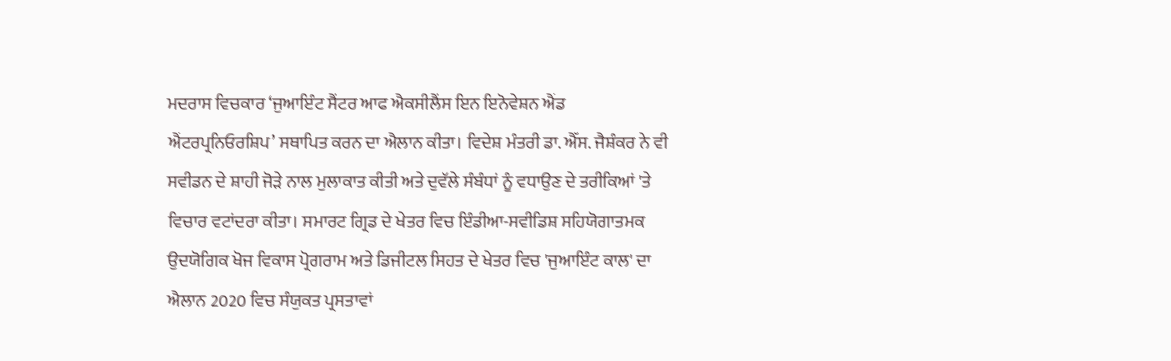ਮਦਰਾਸ ਵਿਚਕਾਰ ‘ਜੁਆਇੰਟ ਸੈਂਟਰ ਆਫ ਐਕਸੀਲੈਂਸ ਇਨ ਇਨੋਵੇਸ਼ਨ ਐਂਡ ਐਂਟਰਪ੍ਰਨਿਓਰਸ਼ਿਪ’ ਸਥਾਪਿਤ ਕਰਨ ਦਾ ਐਲਾਨ ਕੀਤਾ। ਵਿਦੇਸ਼ ਮੰਤਰੀ ਡਾ. ਐੱਸ. ਜੈਸ਼ੰਕਰ ਨੇ ਵੀ ਸਵੀਡਨ ਦੇ ਸ਼ਾਹੀ ਜੋੜੇ ਨਾਲ ਮੁਲਾਕਾਤ ਕੀਤੀ ਅਤੇ ਦੁਵੱਲੇ ਸੰਬੰਧਾਂ ਨੂੰ ਵਧਾਉਣ ਦੇ ਤਰੀਕਿਆਂ 'ਤੇ ਵਿਚਾਰ ਵਟਾਂਦਰਾ ਕੀਤਾ। ਸਮਾਰਟ ਗ੍ਰਿਡ ਦੇ ਖੇਤਰ ਵਿਚ ਇੰਡੀਆ-ਸਵੀਡਿਸ਼ ਸਹਿਯੋਗਾਤਮਕ ਉਦਯੋਗਿਕ ਖੋਜ ਵਿਕਾਸ ਪ੍ਰੋਗਰਾਮ ਅਤੇ ਡਿਜੀਟਲ ਸਿਹਤ ਦੇ ਖੇਤਰ ਵਿਚ 'ਜੁਆਇੰਟ ਕਾਲ' ਦਾ ਐਲਾਨ 2020 ਵਿਚ ਸੰਯੁਕਤ ਪ੍ਰਸਤਾਵਾਂ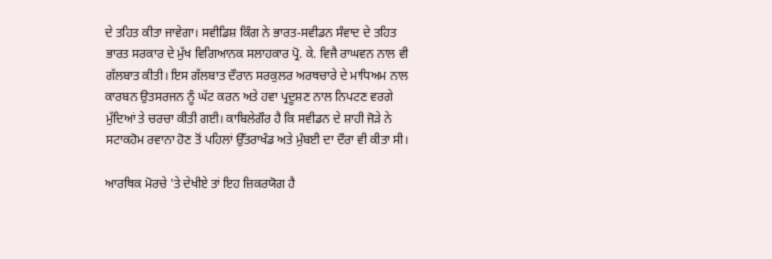ਦੇ ਤਹਿਤ ਕੀਤਾ ਜਾਵੇਗਾ। ਸਵੀਡਿਸ਼ ਕਿੰਗ ਨੇ ਭਾਰਤ-ਸਵੀਡਨ ਸੰਵਾਦ ਦੇ ਤਹਿਤ ਭਾਰਤ ਸਰਕਾਰ ਦੇ ਮੁੱਖ ਵਿਗਿਆਨਕ ਸਲਾਹਕਾਰ ਪ੍ਰੋ. ਕੇ. ਵਿਜੈ ਰਾਘਵਨ ਨਾਲ ਵੀ ਗੱਲਬਾਤ ਕੀਤੀ। ਇਸ ਗੱਲਬਾਤ ਦੌਰਾਨ ਸਰਕੁਲਰ ਅਰਥਚਾਰੇ ਦੇ ਮਾਧਿਅਮ ਨਾਲ ਕਾਰਬਨ ਉਤਸਰਜਨ ਨੂੰ ਘੱਟ ਕਰਨ ਅਤੇ ਹਵਾ ਪ੍ਰਦੂਸ਼ਣ ਨਾਲ ਨਿਪਟਣ ਵਰਗੇ ਮੁੱਦਿਆਂ ਤੇ ਚਰਚਾ ਕੀਤੀ ਗਈ। ਕਾਬਿਲੇਗੌਰ ਹੈ ਕਿ ਸਵੀਡਨ ਦੇ ਸ਼ਾਹੀ ਜੋੜੇ ਨੇ ਸਟਾਕਹੋਮ ਰਵਾਨਾ ਹੋਣ ਤੋਂ ਪਹਿਲਾਂ ਉੱਤਰਾਖੰਡ ਅਤੇ ਮੁੰਬਈ ਦਾ ਦੌਰਾ ਵੀ ਕੀਤਾ ਸੀ।

ਆਰਥਿਕ ਮੋਰਚੇ 'ਤੇ ਦੇਖੀਏ ਤਾਂ ਇਹ ਜ਼ਿਕਰਯੋਗ ਹੈ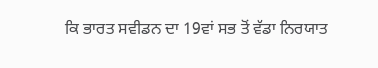ਕਿ ਭਾਰਤ ਸਵੀਡਨ ਦਾ 19ਵਾਂ ਸਭ ਤੋਂ ਵੱਡਾ ਨਿਰਯਾਤ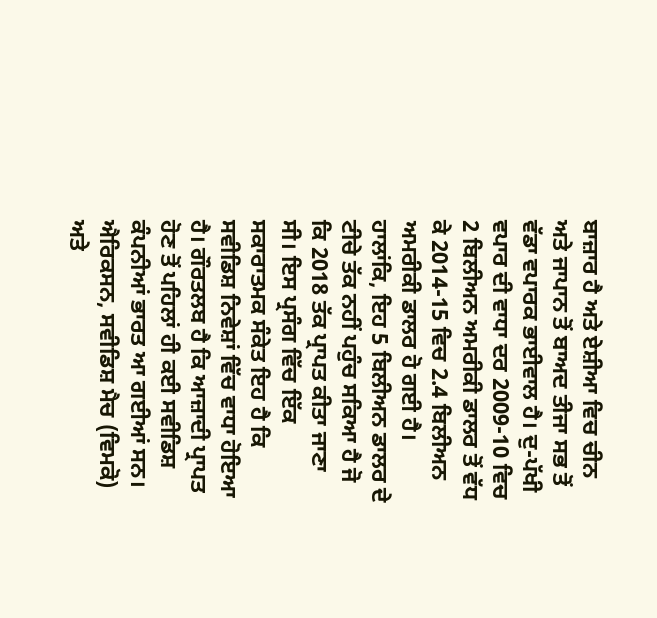ਬਾਜ਼ਾਰ ਹੈ ਅਤੇ ਏਸ਼ੀਆ ਵਿਚ ਚੀਨ ਅਤੇ ਜਾਪਾਨ ਤੋਂ ਬਾਅਦ ਤੀਜਾ ਸਭ ਤੋਂ ਵੱਡਾ ਵਪਾਰਕ ਭਾਈਵਾਲ ਹੈ। ਦੁ-ਪੱਖੀ ਵਪਾਰ ਦੀ ਵਾਧਾ ਦਰ 2009-10 ਵਿਚ 2 ਬਿਲੀਅਨ ਅਮਰੀਕੀ ਡਾਲਰ ਤੋਂ ਵੱਧ ਕੇ 2014-15 ਵਿਚ 2.4 ਬਿਲੀਅਨ ਅਮਰੀਕੀ ਡਾਲਰ ਹੋ ਗਈ ਹੈ। ਹਾਲਾਂਕਿ, ਇਹ 5 ਬਿਲੀਅਨ ਡਾਲਰ ਦੇ ਟੀਚੇ ਤੱਕ ਨਹੀਂ ਪਹੁੰਚ ਸਕਿਆ ਹੈ ਜੋ ਕਿ 2018 ਤੱਕ ਪ੍ਰਾਪਤ ਕੀਤਾ ਜਾਣਾ ਸੀ। ਇਸ ਪ੍ਰਸੰਗ ਵਿੱਚ ਇੱਕ ਸਕਾਰਾਤਮਕ ਸੰਕੇਤ ਇਹ ਹੈ ਕਿ ਸਵੀਡਿਸ਼ ਨਿਵੇਸ਼ਾਂ ਵਿੱਚ ਵਾਧਾ ਹੋਇਆ ਹੈ। ਗੌਰਤਲਬ ਹੈ ਕਿ ਆਜ਼ਾਦੀ ਪ੍ਰਾਪਤ ਹੋਣ ਤੋਂ ਪਹਿਲਾਂ ਹੀ ਕਈ ਸਵੀਡਿਸ਼ ਕੰਪਨੀਆਂ ਭਾਰਤ ਆ ਗਈਆਂ ਸਨ। ਐਰਿਕਸਨ, ਸਵੀਡਿਸ਼ ਮੈਚ (ਵਿਮਕੋ) ਅਤੇ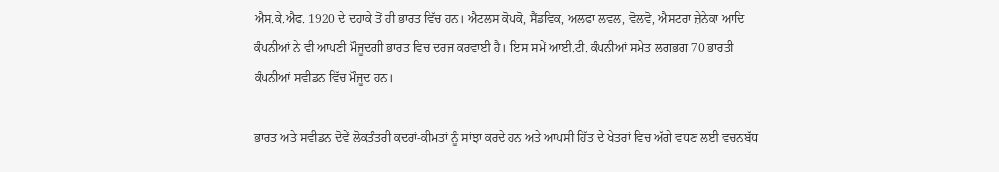ਐਸ.ਕੇ.ਐਫ. 1920 ਦੇ ਦਹਾਕੇ ਤੋਂ ਹੀ ਭਾਰਤ ਵਿੱਚ ਹਨ। ਐਟਲਸ ਕੋਪਕੋ, ਸੈਂਡਵਿਕ, ਅਲਫਾ ਲਵਲ, ਵੋਲਵੋ, ਐਸਟਰਾ ਜ਼ੇਨੇਕਾ ਆਦਿ ਕੰਪਨੀਆਂ ਨੇ ਵੀ ਆਪਣੀ ਮੌਜੂਦਗੀ ਭਾਰਤ ਵਿਚ ਦਰਜ ਕਰਵਾਈ ਹੈ। ਇਸ ਸਮੇਂ ਆਈ.ਟੀ. ਕੰਪਨੀਆਂ ਸਮੇਤ ਲਗਭਗ 70 ਭਾਰਤੀ ਕੰਪਨੀਆਂ ਸਵੀਡਨ ਵਿੱਚ ਮੌਜੂਦ ਹਨ।

ਭਾਰਤ ਅਤੇ ਸਵੀਡਨ ਦੋਵੇਂ ਲੋਕਤੰਤਰੀ ਕਦਰਾਂ-ਕੀਮਤਾਂ ਨੂੰ ਸਾਂਝਾ ਕਰਦੇ ਹਨ ਅਤੇ ਆਪਸੀ ਹਿੱਤ ਦੇ ਖੇਤਰਾਂ ਵਿਚ ਅੱਗੇ ਵਧਣ ਲਈ ਵਚਨਬੱਧ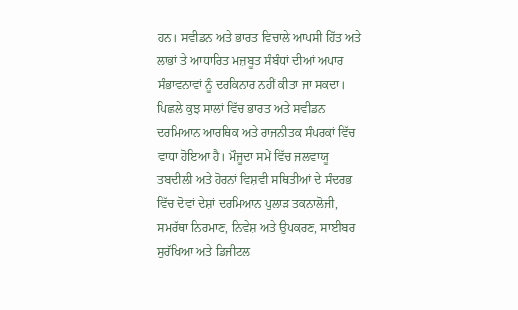ਹਨ। ਸਵੀਡਨ ਅਤੇ ਭਾਰਤ ਵਿਚਾਲੇ ਆਪਸੀ ਹਿੱਤ ਅਤੇ ਲਾਭਾਂ ਤੇ ਆਧਾਰਿਤ ਮਜ਼ਬੂਤ ਸੰਬੰਧਾਂ ਦੀਆਂ ਅਪਾਰ ਸੰਭਾਵਨਾਵਾਂ ਨੂੰ ਦਰਕਿਨਾਰ ਨਹੀਂ ਕੀਤਾ ਜਾ ਸਕਦਾ। ਪਿਛਲੇ ਕੁਝ ਸਾਲਾਂ ਵਿੱਚ ਭਾਰਤ ਅਤੇ ਸਵੀਡਨ ਦਰਮਿਆਨ ਆਰਥਿਕ ਅਤੇ ਰਾਜਨੀਤਕ ਸੰਪਰਕਾਂ ਵਿੱਚ ਵਾਧਾ ਹੋਇਆ ਹੈ। ਮੌਜੂਦਾ ਸਮੇਂ ਵਿੱਚ ਜਲਵਾਯੂ ਤਬਦੀਲੀ ਅਤੇ ਹੋਰਨਾਂ ਵਿਸ਼ਵੀ ਸਥਿਤੀਆਂ ਦੇ ਸੰਦਰਭ ਵਿੱਚ ਦੋਵਾਂ ਦੇਸ਼ਾਂ ਦਰਮਿਆਨ ਪੁਲਾੜ ਤਕਨਾਲੋਜੀ, ਸਮਰੱਥਾ ਨਿਰਮਾਣ, ਨਿਵੇਸ਼ ਅਤੇ ਉਪਕਰਣ, ਸਾਈਬਰ ਸੁਰੱਖਿਆ ਅਤੇ ਡਿਜੀਟਲ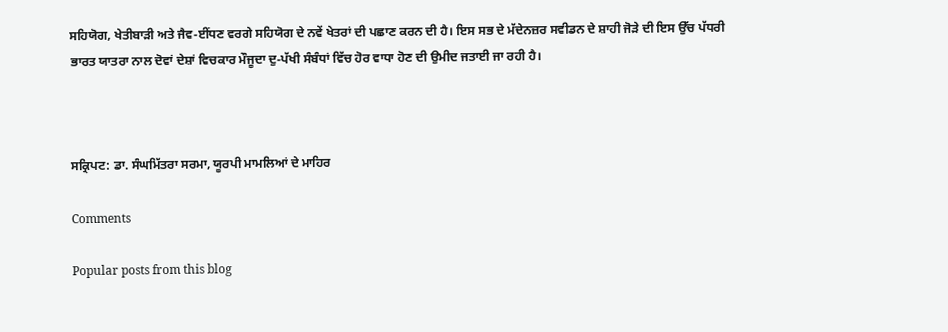ਸਹਿਯੋਗ, ਖੇਤੀਬਾੜੀ ਅਤੇ ਜੈਵ-ਈਂਧਣ ਵਰਗੇ ਸਹਿਯੋਗ ਦੇ ਨਵੇਂ ਖੇਤਰਾਂ ਦੀ ਪਛਾਣ ਕਰਨ ਦੀ ਹੈ। ਇਸ ਸਭ ਦੇ ਮੱਦੇਨਜ਼ਰ ਸਵੀਡਨ ਦੇ ਸ਼ਾਹੀ ਜੋੜੇ ਦੀ ਇਸ ਉੱਚ ਪੱਧਰੀ ਭਾਰਤ ਯਾਤਰਾ ਨਾਲ ਦੋਵਾਂ ਦੇਸ਼ਾਂ ਵਿਚਕਾਰ ਮੌਜੂਦਾ ਦੁ-ਪੱਖੀ ਸੰਬੰਧਾਂ ਵਿੱਚ ਹੋਰ ਵਾਧਾ ਹੋਣ ਦੀ ਉਮੀਦ ਜਤਾਈ ਜਾ ਰਹੀ ਹੈ।



ਸਕ੍ਰਿਪਟ: ਡਾ. ਸੰਘਮਿੱਤਰਾ ਸਰਮਾ, ਯੂਰਪੀ ਮਾਮਲਿਆਂ ਦੇ ਮਾਹਿਰ

Comments

Popular posts from this blog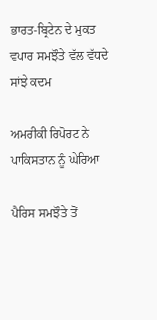ਭਾਰਤ-ਬ੍ਰਿਟੇਨ ਦੇ ਮੁਕਤ ਵਪਾਰ ਸਮਝੌਤੇ ਵੱਲ ਵੱਧਦੇ ਸਾਂਝੇ ਕਦਮ

ਅਮਰੀਕੀ ਰਿਪੋਰਟ ਨੇ ਪਾਕਿਸਤਾਨ ਨੂੰ ਘੇਰਿਆ

ਪੈਰਿਸ ਸਮਝੌਤੇ ਤੋਂ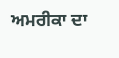ਅਮਰੀਕਾ ਦਾ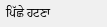ਪਿੱਛੇ ਹਟਣਾ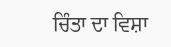ਚਿੰਤਾ ਦਾ ਵਿਸ਼ਾ